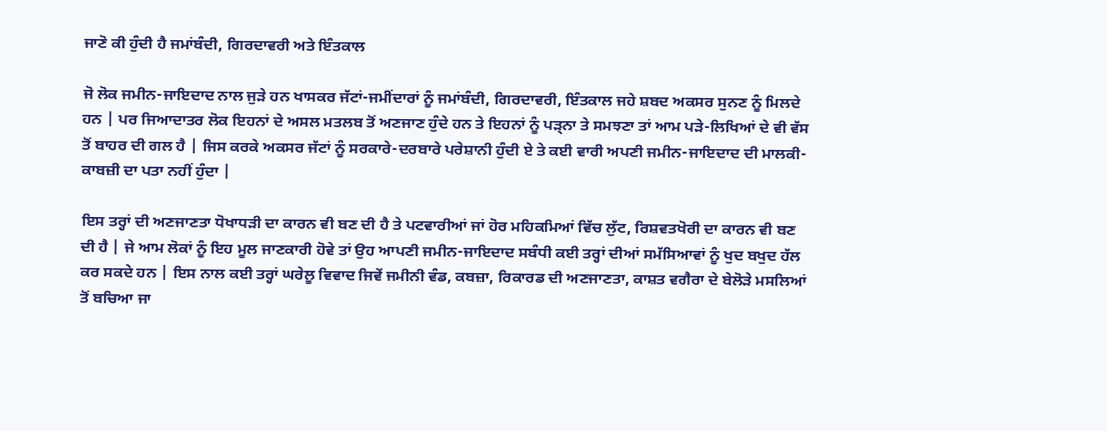ਜਾਣੋ ਕੀ ਹੁੰਦੀ ਹੈ ਜਮਾਂਬੰਦੀ, ਗਿਰਦਾਵਰੀ ਅਤੇ ਇੰਤਕਾਲ

ਜੋ ਲੋਕ ਜਮੀਨ-ਜਾਇਦਾਦ ਨਾਲ ਜੁੜੇ ਹਨ ਖਾਸਕਰ ਜੱਟਾਂ-ਜਮੀਂਦਾਰਾਂ ਨੂੰ ਜਮਾਂਬੰਦੀ, ਗਿਰਦਾਵਰੀ, ਇੰਤਕਾਲ ਜਹੇ ਸ਼ਬਦ ਅਕਸਰ ਸੁਨਣ ਨੂੰ ਮਿਲਦੇ ਹਨ | ਪਰ ਜਿਆਦਾਤਰ ਲੋਕ ਇਹਨਾਂ ਦੇ ਅਸਲ ਮਤਲਬ ਤੋਂ ਅਣਜਾਣ ਹੁੰਦੇ ਹਨ ਤੇ ਇਹਨਾਂ ਨੂੰ ਪੜ੍ਨਾ ਤੇ ਸਮਝਣਾ ਤਾਂ ਆਮ ਪੜੇ-ਲਿਖਿਆਂ ਦੇ ਵੀ ਵੱਸ ਤੋਂ ਬਾਹਰ ਦੀ ਗਲ ਹੈ | ਜਿਸ ਕਰਕੇ ਅਕਸਰ ਜੱਟਾਂ ਨੂੰ ਸਰਕਾਰੇ-ਦਰਬਾਰੇ ਪਰੇਸ਼ਾਨੀ ਹੁੰਦੀ ਏ ਤੇ ਕਈ ਵਾਰੀ ਅਪਣੀ ਜਮੀਨ-ਜਾਇਦਾਦ ਦੀ ਮਾਲਕੀ-ਕਾਬਜ਼ੀ ਦਾ ਪਤਾ ਨਹੀਂ ਹੁੰਦਾ |

ਇਸ ਤਰ੍ਹਾਂ ਦੀ ਅਣਜਾਣਤਾ ਧੋਖਾਧੜੀ ਦਾ ਕਾਰਨ ਵੀ ਬਣ ਦੀ ਹੈ ਤੇ ਪਟਵਾਰੀਆਂ ਜਾਂ ਹੋਰ ਮਹਿਕਮਿਆਂ ਵਿੱਚ ਲੁੱਟ, ਰਿਸ਼ਵਤਖੋਰੀ ਦਾ ਕਾਰਨ ਵੀ ਬਣ ਦੀ ਹੈ | ਜੇ ਆਮ ਲੋਕਾਂ ਨੂੰ ਇਹ ਮੂਲ ਜਾਣਕਾਰੀ ਹੋਵੇ ਤਾਂ ਉਹ ਆਪਣੀ ਜਮੀਨ-ਜਾਇਦਾਦ ਸਬੰਧੀ ਕਈ ਤਰ੍ਹਾਂ ਦੀਆਂ ਸਮੱਸਿਆਵਾਂ ਨੂੰ ਖੁਦ ਬਖੁਦ ਹੱਲ ਕਰ ਸਕਦੇ ਹਨ | ਇਸ ਨਾਲ ਕਈ ਤਰ੍ਹਾਂ ਘਰੇਲੂ ਵਿਵਾਦ ਜਿਵੇਂ ਜਮੀਨੀ ਵੰਡ, ਕਬਜ਼ਾ, ਰਿਕਾਰਡ ਦੀ ਅਣਜਾਣਤਾ, ਕਾਸ਼ਤ ਵਗੈਰਾ ਦੇ ਬੇਲੋੜੇ ਮਸਲਿਆਂ ਤੋਂ ਬਚਿਆ ਜਾ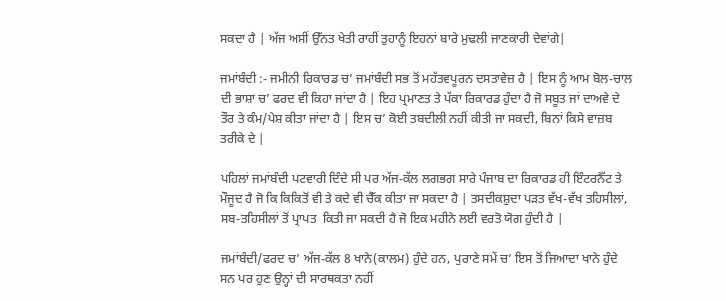ਸਕਦਾ ਹੈ | ਅੱਜ ਅਸੀਂ ਉੱਨਤ ਖੇਤੀ ਰਾਹੀਂ ਤੁਹਾਨੂੰ ਇਹਨਾਂ ਬਾਰੇ ਮੁਢਲੀ ਜਾਣਕਾਰੀ ਦੇਵਾਂਗੇ|

ਜਮਾਂਬੰਦੀ :- ਜਮੀਨੀ ਰਿਕਾਰਡ ਚ’ ਜਮਾਂਬੰਦੀ ਸਭ ਤੋਂ ਮਹੱਤਵਪੂਰਨ ਦਸਤਾਵੇਜ਼ ਹੈ | ਇਸ ਨੂੰ ਆਮ ਬੋਲ-ਚਾਲ ਦੀ ਭਾਸ਼ਾ ਚ’ ਫਰਦ ਵੀ ਕਿਹਾ ਜਾਂਦਾ ਹੈ | ਇਹ ਪ੍ਰਮਾਣਤ ਤੇ ਪੱਕਾ ਰਿਕਾਰਡ ਹੁੰਦਾ ਹੈ ਜੋ ਸਬੂਤ ਜਾਂ ਦਾਅਵੇ ਦੇ ਤੌਰ ਤੇ ਕੰਮ/ਪੇਸ਼ ਕੀਤਾ ਜਾਂਦਾ ਹੈ | ਇਸ ਚ’ ਕੋਈ ਤਬਦੀਲੀ ਨਹੀਂ ਕੀਤੀ ਜਾ ਸਕਦੀ, ਬਿਨਾਂ ਕਿਸੇ ਵਾਜ਼ਬ ਤਰੀਕੇ ਦੇ |

ਪਹਿਲਾਂ ਜਮਾਂਬੰਦੀ ਪਟਵਾਰੀ ਦਿੰਦੇ ਸੀ ਪਰ ਅੱਜ-ਕੱਲ ਲਗਭਗ ਸਾਰੇ ਪੰਜਾਬ ਦਾ ਰਿਕਾਰਡ ਹੀ ਇੰਟਰਨੈੱਟ ਤੇ ਮੌਜੂਦ ਹੈ ਜੋ ਕਿ ਕਿਕਿਤੋਂ ਵੀ ਤੇ ਕਦੇ ਵੀ ਚੈੱਕ ਕੀਤਾ ਜਾ ਸਕਦਾ ਹੈ | ਤਸਦੀਕਸ਼ੁਦਾ ਪੜਤ ਵੱਖ-ਵੱਖ ਤਹਿਸੀਲਾਂ, ਸਬ-ਤਹਿਸੀਲਾਂ ਤੋਂ ਪ੍ਰਾਪਤ  ਕਿਤੀ ਜਾ ਸਕਦੀ ਹੈ ਜੋ ਇਕ ਮਹੀਨੇ ਲਈ ਵਰਤੋ ਯੋਗ ਹੁੰਦੀ ਹੈ |

ਜਮਾਂਬੰਦੀ/ਫਰਦ ਚ’ ਅੱਜ-ਕੱਲ 8 ਖਾਨੇ(ਕਾਲਮ) ਹੁੰਦੇ ਹਨ, ਪੁਰਾਣੇ ਸਮੇਂ ਚ’ ਇਸ ਤੋਂ ਜਿਆਦਾ ਖਾਨੇ ਹੁੰਦੇ ਸਨ ਪਰ ਹੁਣ ਉਨ੍ਹਾਂ ਦੀ ਸਾਰਥਕਤਾ ਨਹੀਂ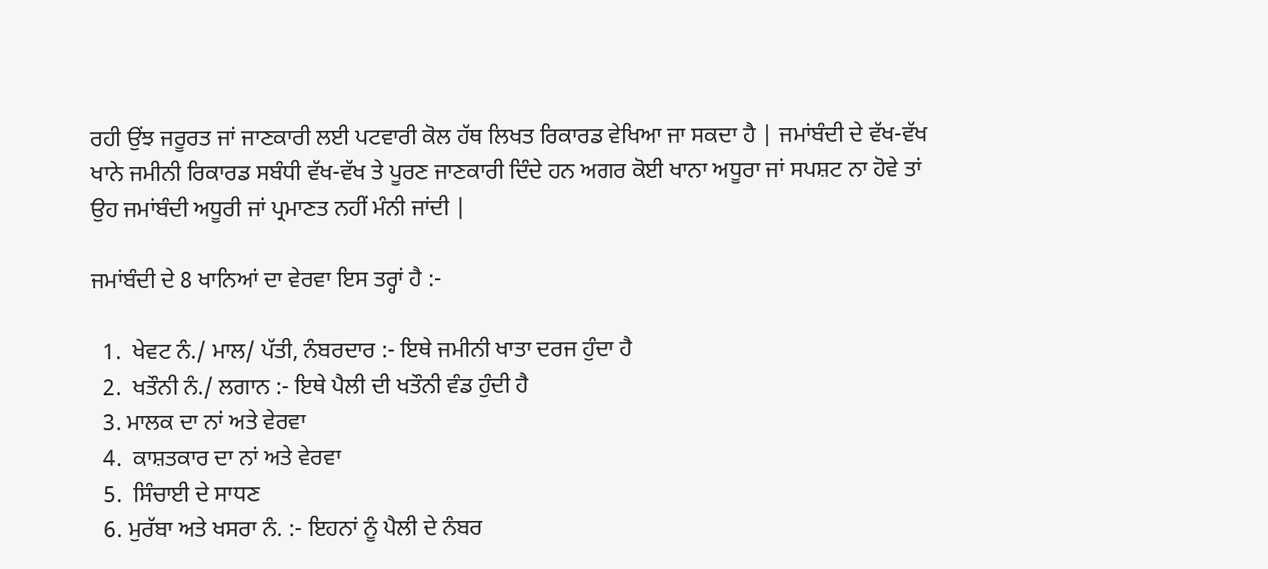ਰਹੀ ਉਂਝ ਜਰੂਰਤ ਜਾਂ ਜਾਣਕਾਰੀ ਲਈ ਪਟਵਾਰੀ ਕੋਲ ਹੱਥ ਲਿਖਤ ਰਿਕਾਰਡ ਵੇਖਿਆ ਜਾ ਸਕਦਾ ਹੈ | ਜਮਾਂਬੰਦੀ ਦੇ ਵੱਖ-ਵੱਖ ਖਾਨੇ ਜਮੀਨੀ ਰਿਕਾਰਡ ਸਬੰਧੀ ਵੱਖ-ਵੱਖ ਤੇ ਪੂਰਣ ਜਾਣਕਾਰੀ ਦਿੰਦੇ ਹਨ ਅਗਰ ਕੋਈ ਖਾਨਾ ਅਧੂਰਾ ਜਾਂ ਸਪਸ਼ਟ ਨਾ ਹੋਵੇ ਤਾਂ ਉਹ ਜਮਾਂਬੰਦੀ ਅਧੂਰੀ ਜਾਂ ਪ੍ਰਮਾਣਤ ਨਹੀਂ ਮੰਨੀ ਜਾਂਦੀ |

ਜਮਾਂਬੰਦੀ ਦੇ 8 ਖਾਨਿਆਂ ਦਾ ਵੇਰਵਾ ਇਸ ਤਰ੍ਹਾਂ ਹੈ :-

  1.  ਖੇਵਟ ਨੰ./ ਮਾਲ/ ਪੱਤੀ, ਨੰਬਰਦਾਰ :- ਇਥੇ ਜਮੀਨੀ ਖਾਤਾ ਦਰਜ ਹੁੰਦਾ ਹੈ
  2.  ਖਤੌਨੀ ਨੰ./ ਲਗਾਨ :- ਇਥੇ ਪੈਲੀ ਦੀ ਖਤੌਨੀ ਵੰਡ ਹੁੰਦੀ ਹੈ
  3. ਮਾਲਕ ਦਾ ਨਾਂ ਅਤੇ ਵੇਰਵਾ
  4.  ਕਾਸ਼ਤਕਾਰ ਦਾ ਨਾਂ ਅਤੇ ਵੇਰਵਾ
  5.  ਸਿੰਚਾਈ ਦੇ ਸਾਧਣ
  6. ਮੁਰੱਬਾ ਅਤੇ ਖਸਰਾ ਨੰ. :- ਇਹਨਾਂ ਨੂੰ ਪੈਲੀ ਦੇ ਨੰਬਰ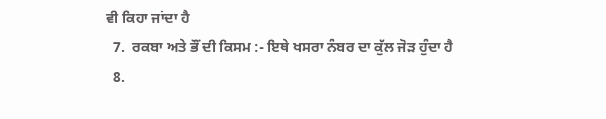ਵੀ ਕਿਹਾ ਜਾਂਦਾ ਹੈ
  7.  ਰਕਬਾ ਅਤੇ ਭੌਂ ਦੀ ਕਿਸਮ :- ਇਥੇ ਖਸਰਾ ਨੰਬਰ ਦਾ ਕੁੱਲ ਜੋੜ ਹੁੰਦਾ ਹੈ
  8.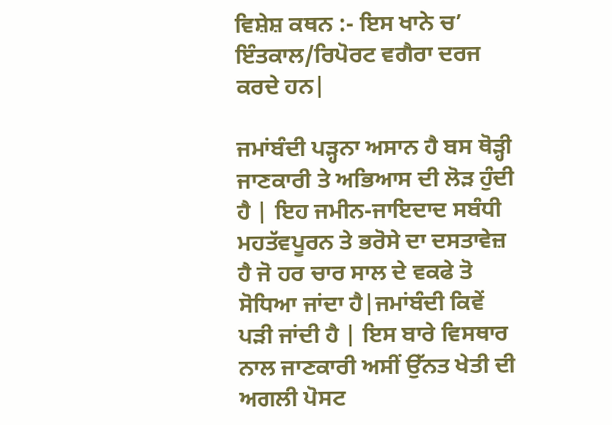ਵਿਸ਼ੇਸ਼ ਕਥਨ :- ਇਸ ਖਾਨੇ ਚ’ ਇੰਤਕਾਲ/ਰਿਪੋਰਟ ਵਗੈਰਾ ਦਰਜ ਕਰਦੇ ਹਨ|

ਜਮਾਂਬੰਦੀ ਪੜ੍ਹਨਾ ਅਸਾਨ ਹੈ ਬਸ ਥੋੜ੍ਹੀ ਜਾਣਕਾਰੀ ਤੇ ਅਭਿਆਸ ਦੀ ਲੋੜ ਹੁੰਦੀ ਹੈ | ਇਹ ਜਮੀਨ-ਜਾਇਦਾਦ ਸਬੰਧੀ ਮਹਤੱਵਪੂਰਨ ਤੇ ਭਰੋਸੇ ਦਾ ਦਸਤਾਵੇਜ਼ ਹੈ ਜੋ ਹਰ ਚਾਰ ਸਾਲ ਦੇ ਵਕਫੇ ਤੋ ਸੋਧਿਆ ਜਾਂਦਾ ਹੈ|ਜਮਾਂਬੰਦੀ ਕਿਵੇਂ ਪੜੀ ਜਾਂਦੀ ਹੈ | ਇਸ ਬਾਰੇ ਵਿਸਥਾਰ ਨਾਲ ਜਾਣਕਾਰੀ ਅਸੀਂ ਉੱਨਤ ਖੇਤੀ ਦੀ ਅਗਲੀ ਪੋਸਟ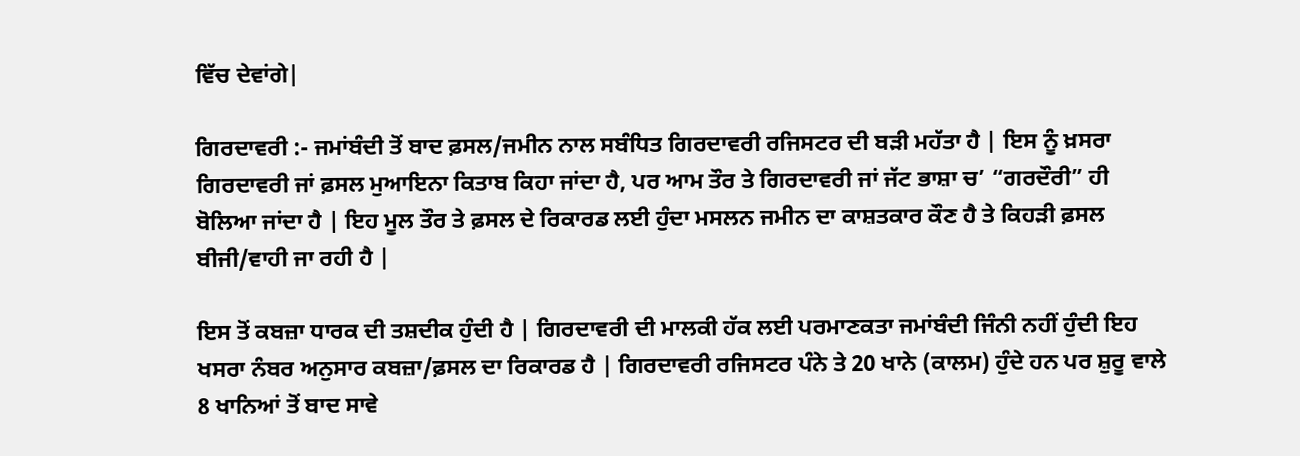ਵਿੱਚ ਦੇਵਾਂਗੇ|

ਗਿਰਦਾਵਰੀ :- ਜਮਾਂਬੰਦੀ ਤੋਂ ਬਾਦ ਫ਼ਸਲ/ਜਮੀਨ ਨਾਲ ਸਬੰਧਿਤ ਗਿਰਦਾਵਰੀ ਰਜਿਸਟਰ ਦੀ ਬੜੀ ਮਹੱਤਾ ਹੈ | ਇਸ ਨੂੰ ਖ਼ਸਰਾ ਗਿਰਦਾਵਰੀ ਜਾਂ ਫ਼ਸਲ ਮੁਆਇਨਾ ਕਿਤਾਬ ਕਿਹਾ ਜਾਂਦਾ ਹੈ, ਪਰ ਆਮ ਤੌਰ ਤੇ ਗਿਰਦਾਵਰੀ ਜਾਂ ਜੱਟ ਭਾਸ਼ਾ ਚ’ “ਗਰਦੌਰੀ” ਹੀ ਬੋਲਿਆ ਜਾਂਦਾ ਹੈ | ਇਹ ਮੂਲ ਤੌਰ ਤੇ ਫ਼ਸਲ ਦੇ ਰਿਕਾਰਡ ਲਈ ਹੁੰਦਾ ਮਸਲਨ ਜਮੀਨ ਦਾ ਕਾਸ਼ਤਕਾਰ ਕੌਣ ਹੈ ਤੇ ਕਿਹੜੀ ਫ਼ਸਲ ਬੀਜੀ/ਵਾਹੀ ਜਾ ਰਹੀ ਹੈ |

ਇਸ ਤੋਂ ਕਬਜ਼ਾ ਧਾਰਕ ਦੀ ਤਸ਼ਦੀਕ ਹੁੰਦੀ ਹੈ | ਗਿਰਦਾਵਰੀ ਦੀ ਮਾਲਕੀ ਹੱਕ ਲਈ ਪਰਮਾਣਕਤਾ ਜਮਾਂਬੰਦੀ ਜਿੰਨੀ ਨਹੀਂ ਹੁੰਦੀ ਇਹ ਖਸਰਾ ਨੰਬਰ ਅਨੁਸਾਰ ਕਬਜ਼ਾ/ਫ਼ਸਲ ਦਾ ਰਿਕਾਰਡ ਹੈ | ਗਿਰਦਾਵਰੀ ਰਜਿਸਟਰ ਪੰਨੇ ਤੇ 20 ਖਾਨੇ (ਕਾਲਮ) ਹੁੰਦੇ ਹਨ ਪਰ ਸ਼ੁਰੂ ਵਾਲੇ 8 ਖਾਨਿਆਂ ਤੋਂ ਬਾਦ ਸਾਵੇ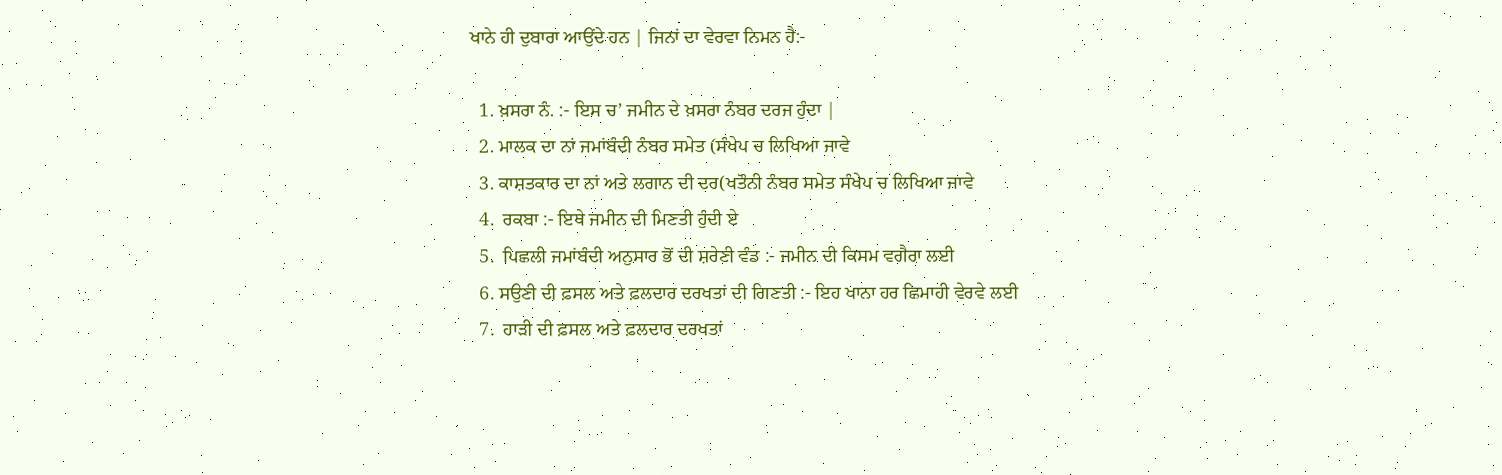ਖਾਨੇ ਹੀ ਦੁਬਾਰਾ ਆਉਂਦੇ ਹਨ | ਜਿਨਾਂ ਦਾ ਵੇਰਵਾ ਨਿਮਨ ਹੈ:-

  1. ਖ਼ਸਰਾ ਨੰ. :- ਇਸ ਚ’ ਜਮੀਨ ਦੇ ਖ਼ਸਰਾ ਨੰਬਰ ਦਰਜ ਹੁੰਦਾ |
  2. ਮਾਲਕ ਦਾ ਨਾਂ ਜਮਾਂਬੰਦੀ ਨੰਬਰ ਸਮੇਤ (ਸੰਖੇਪ ਚ ਲਿਖਿਆ ਜਾਵੇ
  3. ਕਾਸ਼ਤਕਾਰ ਦਾ ਨਾਂ ਅਤੇ ਲਗਾਨ ਦੀ ਦਰ(ਖਤੌਨੀ ਨੰਬਰ ਸਮੇਤ ਸੰਖੇਪ ਚ ਲਿਖਿਆ ਜਾਵੇ
  4.  ਰਕਬਾ :- ਇਥੇ ਜਮੀਨ ਦੀ ਮਿਣਤੀ ਹੁੰਦੀ ਏ
  5.  ਪਿਛਲੀ ਜਮਾਂਬੰਦੀ ਅਨੁਸਾਰ ਭੋਂ ਦੀ ਸ਼ਰੇਣੀ ਵੰਡ :- ਜਮੀਨ ਦੀ ਕਿਸਮ ਵਗੈਰਾ ਲਈ
  6. ਸਉਣੀ ਦੀ ਫ਼ਸਲ ਅਤੇ ਫ਼ਲਦਾਰ ਦਰਖਤਾਂ ਦੀ ਗਿਣਤੀ :- ਇਹ ਖਾਨਾ ਹਰ ਛਿਮਾਹੀ ਵੇਰਵੇ ਲਈ
  7.  ਹਾੜੀ ਦੀ ਫ਼ਸਲ ਅਤੇ ਫ਼ਲਦਾਰ ਦਰਖਤਾਂ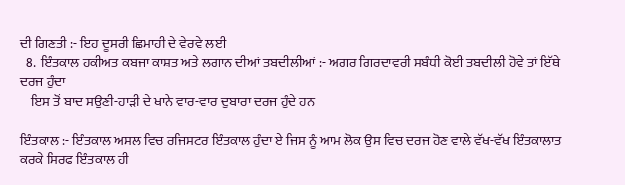ਦੀ ਗਿਣਤੀ :- ਇਹ ਦੂਸਰੀ ਛਿਮਾਹੀ ਦੇ ਵੇਰਵੇ ਲਈ
  8.  ਇੰਤਕਾਲ ਹਕੀਅਤ ਕਬਜਾ ਕਾਸ਼ਤ ਅਤੇ ਲਗਾਨ ਦੀਆਂ ਤਬਦੀਲੀਆਂ :- ਅਗਰ ਗਿਰਦਾਵਰੀ ਸਬੰਧੀ ਕੋਈ ਤਬਦੀਲੀ ਹੋਵੇ ਤਾਂ ਇੱਥੇ ਦਰਜ ਹੁੰਦਾ
    ਇਸ ਤੋਂ ਬਾਦ ਸਉਣੀ-ਹਾੜੀ ਦੇ ਖਾਨੇ ਵਾਰ-ਵਾਰ ਦੁਬਾਰਾ ਦਰਜ ਹੁੰਦੇ ਹਨ

ਇੰਤਕਾਲ :- ਇੰਤਕਾਲ ਅਸਲ ਵਿਚ ਰਜਿਸਟਰ ਇੰਤਕਾਲ ਹੁੰਦਾ ਏ ਜਿਸ ਨੂੰ ਆਮ ਲੋਕ ਉਸ ਵਿਚ ਦਰਜ ਹੋਣ ਵਾਲੇ ਵੱਖ-ਵੱਖ ਇੰਤਕਾਲਾਤ ਕਰਕੇ ਸਿਰਫ ਇੰਤਕਾਲ ਹੀ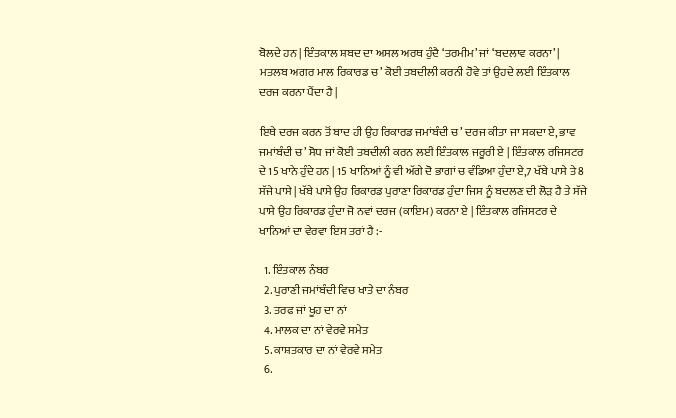ਬੋਲਦੇ ਹਨ | ਇੰਤਕਾਲ ਸ਼ਬਦ ਦਾ ਅਸਲ ਅਰਥ ਹੁੰਦੈ ‘ਤਰਮੀਮ’ ਜਾਂ ‘ਬਦਲਾਵ ਕਰਨਾ’ | ਮਤਲਬ ਅਗਰ ਮਾਲ ਰਿਕਾਰਡ ਚ’ ਕੋਈ ਤਬਦੀਲੀ ਕਰਨੀ ਹੋਵੇ ਤਾਂ ਉਹਦੇ ਲਈ ਇੰਤਕਾਲ ਦਰਜ ਕਰਨਾ ਪੈਂਦਾ ਹੈ |

ਇਥੇ ਦਰਜ ਕਰਨ ਤੋਂ ਬਾਦ ਹੀ ਉਹ ਰਿਕਾਰਡ ਜਮਾਂਬੰਦੀ ਚ’ ਦਰਜ ਕੀਤਾ ਜਾ ਸਕਦਾ ਏ, ਭਾਵ ਜਮਾਂਬੰਦੀ ਚ’ ਸੋਧ ਜਾਂ ਕੋਈ ਤਬਦੀਲੀ ਕਰਨ ਲਈ ਇੰਤਕਾਲ ਜਰੂਰੀ ਏ | ਇੰਤਕਾਲ ਰਜਿਸਟਰ ਦੇ 15 ਖਾਨੇ ਹੁੰਦੇ ਹਨ | 15 ਖਾਨਿਆਂ ਨੂੰ ਵੀ ਅੱਗੇ ਦੋ ਭਾਗਾਂ ਚ ਵੰਡਿਆ ਹੁੰਦਾ ਏ,7 ਖੱਬੇ ਪਾਸੇ ਤੇ 8 ਸੱਜੇ ਪਾਸੇ | ਖੱਬੇ ਪਾਸੇ ਉਹ ਰਿਕਾਰਡ ਪੁਰਾਣਾ ਰਿਕਾਰਡ ਹੁੰਦਾ ਜਿਸ ਨੂੰ ਬਦਲਣ ਦੀ ਲੋੜ ਹੈ ਤੇ ਸੱਜੇ ਪਾਸੇ ਉਹ ਰਿਕਾਰਡ ਹੁੰਦਾ ਜੋ ਨਵਾਂ ਦਰਜ (ਕਾਇਮ) ਕਰਨਾ ਏ | ਇੰਤਕਾਲ ਰਜਿਸਟਰ ਦੇ ਖਾਨਿਆਂ ਦਾ ਵੇਰਵਾ ਇਸ ਤਰਾਂ ਹੈ :-

  1. ਇੰਤਕਾਲ ਨੰਬਰ
  2. ਪੁਰਾਣੀ ਜਮਾਂਬੰਦੀ ਵਿਚ ਖਾਤੇ ਦਾ ਨੰਬਰ
  3. ਤਰਫ ਜਾਂ ਖੂਹ ਦਾ ਨਾਂ
  4. ਮਾਲਕ ਦਾ ਨਾਂ ਵੇਰਵੇ ਸਮੇਤ
  5. ਕਾਸ਼ਤਕਾਰ ਦਾ ਨਾਂ ਵੇਰਵੇ ਸਮੇਤ
  6.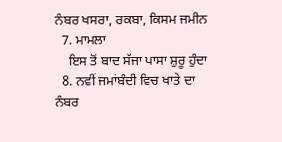ਨੰਬਰ ਖਸਰਾ, ਰਕਬਾ, ਕਿਸਮ ਜਮੀਨ
  7. ਮਾਮਲਾ
    ਇਸ ਤੋਂ ਬਾਦ ਸੱਜਾ ਪਾਸਾ ਸ਼ੁਰੂ ਹੁੰਦਾ
  8. ਨਵੀਂ ਜਮਾਂਬੰਦੀ ਵਿਚ ਖਾਤੇ ਦਾ ਨੰਬਰ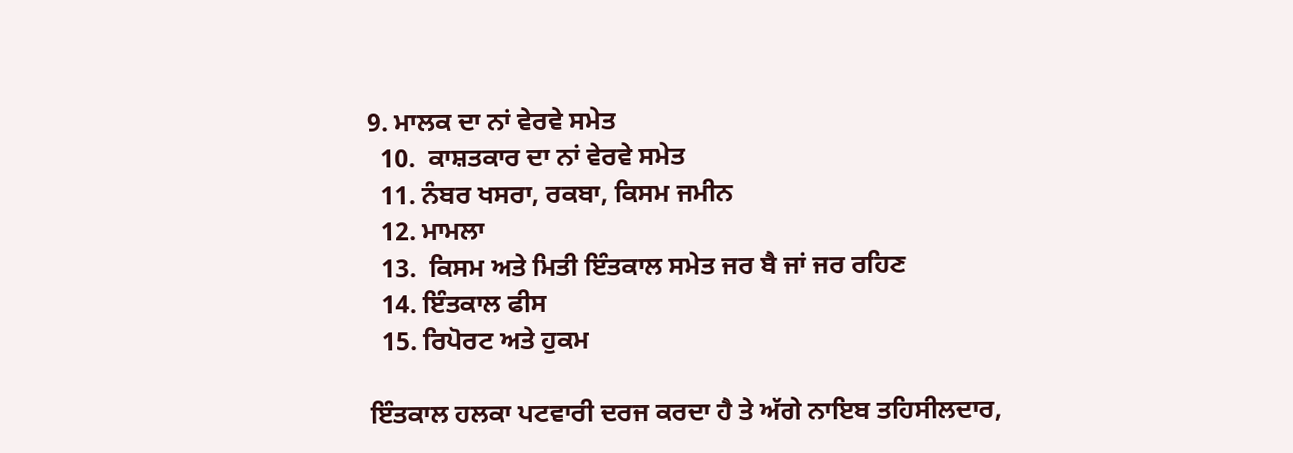9. ਮਾਲਕ ਦਾ ਨਾਂ ਵੇਰਵੇ ਸਮੇਤ
  10.  ਕਾਸ਼ਤਕਾਰ ਦਾ ਨਾਂ ਵੇਰਵੇ ਸਮੇਤ
  11. ਨੰਬਰ ਖਸਰਾ, ਰਕਬਾ, ਕਿਸਮ ਜਮੀਨ
  12. ਮਾਮਲਾ
  13.  ਕਿਸਮ ਅਤੇ ਮਿਤੀ ਇੰਤਕਾਲ ਸਮੇਤ ਜਰ ਬੈ ਜਾਂ ਜਰ ਰਹਿਣ
  14. ਇੰਤਕਾਲ ਫੀਸ
  15. ਰਿਪੋਰਟ ਅਤੇ ਹੁਕਮ

ਇੰਤਕਾਲ ਹਲਕਾ ਪਟਵਾਰੀ ਦਰਜ ਕਰਦਾ ਹੈ ਤੇ ਅੱਗੇ ਨਾਇਬ ਤਹਿਸੀਲਦਾਰ,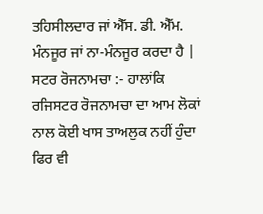ਤਹਿਸੀਲਦਾਰ ਜਾਂ ਐੱਸ. ਡੀ. ਐੱਮ. ਮੰਨਜੂਰ ਜਾਂ ਨਾ-ਮੰਨਜੂਰ ਕਰਦਾ ਹੈ |
ਸਟਰ ਰੋਜਨਾਮਚਾ :- ਹਾਲਾਂਕਿ ਰਜਿਸਟਰ ਰੋਜਨਾਮਚਾ ਦਾ ਆਮ ਲੋਕਾਂ ਨਾਲ ਕੋਈ ਖਾਸ ਤਾਅਲੁਕ ਨਹੀਂ ਹੁੰਦਾ ਫਿਰ ਵੀ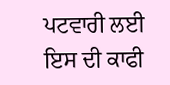ਪਟਵਾਰੀ ਲਈ ਇਸ ਦੀ ਕਾਫੀ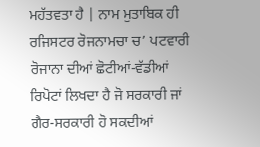ਮਹੱਤਵਤਾ ਹੈ | ਨਾਮ ਮੁਤਾਬਿਕ ਹੀ ਰਜਿਸਟਰ ਰੋਜਨਾਮਚਾ ਚ’ ਪਟਵਾਰੀ ਰੋਜਾਨਾ ਦੀਆਂ ਛੋਟੀਆਂ-ਵੱਡੀਆਂ ਰਿਪੋਟਾਂ ਲਿਖਦਾ ਹੈ ਜੋ ਸਰਕਾਰੀ ਜਾਂ ਗੈਰ-ਸਰਕਾਰੀ ਹੋ ਸਕਦੀਆਂ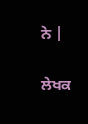ਨੇ |

ਲੇਖਕ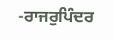-ਰਾਜਰੁਪਿੰਦਰ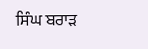ਸਿੰਘ ਬਰਾੜ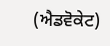(ਐਡਵੋਕੇਟ)